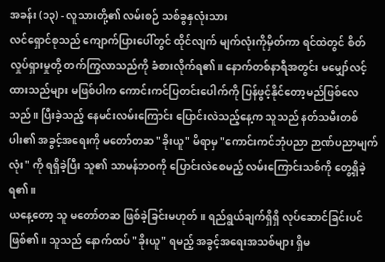အခန်း (၁၃) - လူသားတို့၏ လမ်းစဉ် သစ်ခွနှလုံးသား
လင်ရှောင်စုသည် ကျောက်ပြားပေါ်တွင် ထိုင်လျက် မျက်လုံးကိုမှိတ်ကာ ရင်ထဲတွင် စိတ်လှုပ်ရှားမှုတို့ တက်ကြွလာသည်ကို ခံစားလိုက်ရ၏။ နောက်တစ်နာရီအတွင်း မမျှော်လင့်ထားသည်များ မဖြစ်ပါက ကောင်းကင်ပြတင်းပေါက်ကို ပြန်ဖွင့်နိုင်တော့မည်ဖြစ်လေသည်။ ပြီးခဲ့သည့် နေမင်းလမ်းကြောင်း ပြောင်းလဲသည့်နေ့က သူသည် နတ်သမီးတစ်ပါး၏ အခွင့်အရေးကို မတော်တဆ "ခိုးယူ" မိရာမှ "ကောင်းကင်ဘုံပညာ ဉာဏ်ပညာမျက်လုံး" ကို ရရှိခဲ့ပြီး သူ၏ သာမန်ဘဝကို ပြောင်းလဲစေမည့် လမ်းကြောင်းသစ်ကို တွေ့ရှိခဲ့ရ၏။
ယနေ့တော့ သူ မတော်တဆ ဖြစ်ခဲ့ခြင်းမဟုတ်။ ရည်ရွယ်ချက်ရှိရှိ လုပ်ဆောင်ခြင်းပင်ဖြစ်၏။ သူသည် နောက်ထပ် "ခိုးယူ" ရမည့် အခွင့်အရေးအသစ်များ ရှိမ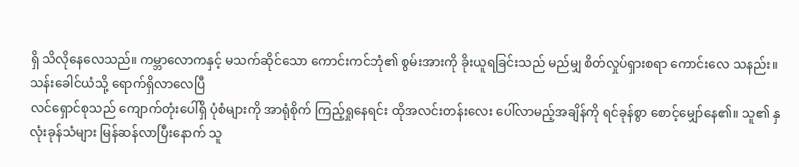ရှိ သိလိုနေလေသည်။ ကမ္ဘာလောကနှင့် မသက်ဆိုင်သော ကောင်းကင်ဘုံ၏ စွမ်းအားကို ခိုးယူရခြင်းသည် မည်မျှ စိတ်လှုပ်ရှားစရာ ကောင်းလေ သနည်း။
သန်းခေါင်ယံသို့ ရောက်ရှိလာလေပြီ
လင်ရှောင်စုသည် ကျောက်တုံးပေါ်ရှိ ပုံစံများကို အာရုံစိုက် ကြည့်ရှုနေရင်း ထိုအလင်းတန်းလေး ပေါ်လာမည့်အချိန်ကို ရင်ခုန်စွာ စောင့်မျှော်နေ၏။ သူ၏ နှလုံးခုန်သံများ မြန်ဆန်လာပြီးနောက် သူ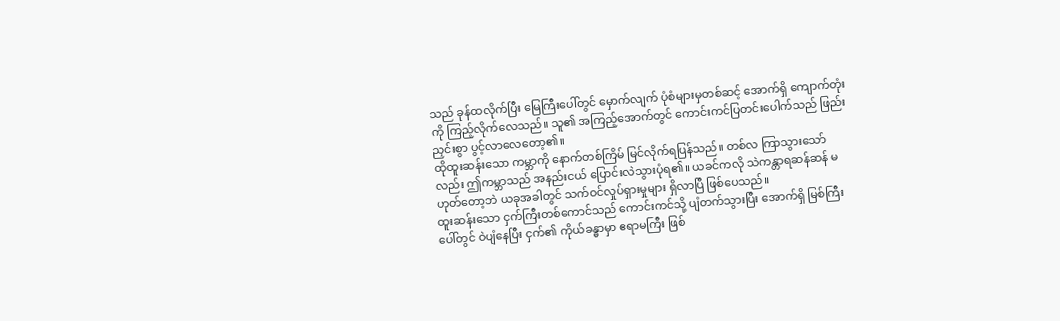သည် ခုန်ထလိုက်ပြီး မြေကြီးပေါ်တွင် မှောက်လျက် ပုံစံများမှတစ်ဆင့် အောက်ရှိ ကျောက်တုံးကို ကြည့်လိုက်လေသည်။ သူ၏ အကြည့်အောက်တွင် ကောင်းကင်ပြတင်းပေါက်သည် ဖြည်းညှင်းစွာ ပွင့်လာလေတော့၏။
ထိုထူးဆန်းသော ကမ္ဘာကို နောက်တစ်ကြိမ် မြင်လိုက်ရပြန်သည်။ တစ်လ ကြာသွားသော်လည်း ဤကမ္ဘာသည် အနည်းငယ် ပြောင်းလဲသွားပုံရ၏။ ယခင်ကလို သဲကန္တာရဆန်ဆန် မဟုတ်တော့ဘဲ ယခုအခါတွင် သက်ဝင်လှုပ်ရှားမှုများ ရှိလာပြီ ဖြစ်ပေသည်။
ထူးဆန်းသော ငှက်ကြီးတစ်ကောင်သည် ကောင်းကင်သို့ ပျံတက်သွားပြီး အောက်ရှိ မြစ်ကြီးပေါ်တွင် ဝဲပျံနေပြီး ငှက်၏ ကိုယ်ခန္ဓာမှာ ဧရာမကြီး ဖြစ်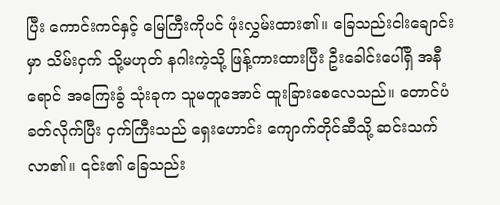ပြီး ကောင်းကင်နှင့် မြေကြီးကိုပင် ဖုံးလွှမ်းထား၏။ ခြေသည်းငါးချောင်းမှာ သိမ်းငှက် သို့မဟုတ် နဂါးကဲ့သို့ ဖြန့်ကားထားပြီး ဦးခေါင်းပေါ်ရှိ အနီရောင် အကြေးခွံ သုံးခုက သူမတူအောင် ထူးခြားစေလေသည်။ တောင်ပံခတ်လိုက်ပြီး ငှက်ကြီးသည် ရှေးဟောင်း ကျောက်တိုင်ဆီသို့ ဆင်းသက်လာ၏။ ၎င်း၏ ခြေသည်း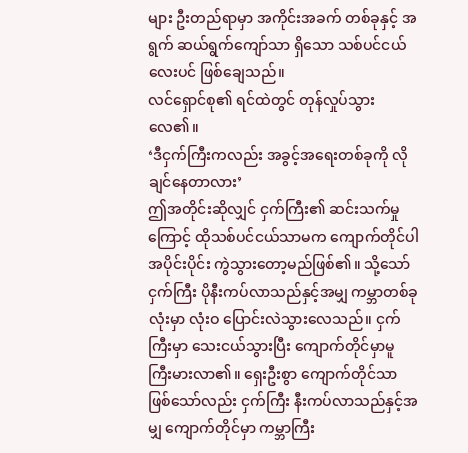များ ဦးတည်ရာမှာ အကိုင်းအခက် တစ်ခုနှင့် အရွက် ဆယ်ရွက်ကျော်သာ ရှိသော သစ်ပင်ငယ်လေးပင် ဖြစ်ချေသည်။
လင်ရှောင်စု၏ ရင်ထဲတွင် တုန်လှုပ်သွားလေ၏။
‘ဒီငှက်ကြီးကလည်း အခွင့်အရေးတစ်ခုကို လိုချင်နေတာလား’
ဤအတိုင်းဆိုလျှင် ငှက်ကြီး၏ ဆင်းသက်မှုကြောင့် ထိုသစ်ပင်ငယ်သာမက ကျောက်တိုင်ပါ အပိုင်းပိုင်း ကွဲသွားတော့မည်ဖြစ်၏။ သို့သော် ငှက်ကြီး ပိုနီးကပ်လာသည်နှင့်အမျှ ကမ္ဘာတစ်ခုလုံးမှာ လုံးဝ ပြောင်းလဲသွားလေသည်။ ငှက်ကြီးမှာ သေးငယ်သွားပြီး ကျောက်တိုင်မှာမူ ကြီးမားလာ၏။ ရှေးဦးစွာ ကျောက်တိုင်သာ ဖြစ်သော်လည်း ငှက်ကြီး နီးကပ်လာသည်နှင့်အမျှ ကျောက်တိုင်မှာ ကမ္ဘာကြီး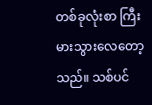တစ်ခုလုံးစာ ကြီးမားသွားလေတော့သည်။ သစ်ပင်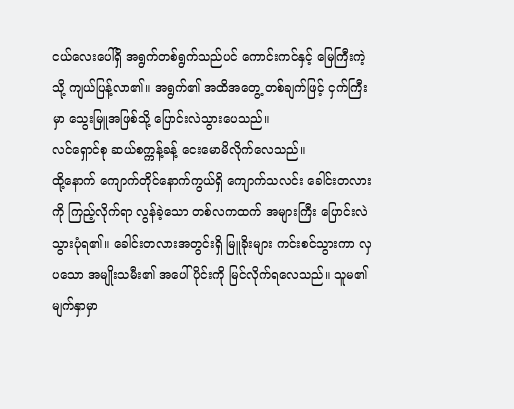ငယ်လေးပေါ်ရှိ အရွက်တစ်ရွက်သည်ပင် ကောင်းကင်နှင့် မြေကြီးကဲ့သို့ ကျယ်ပြန့်လာ၏။ အရွက်၏ အထိအတွေ့ တစ်ချက်ဖြင့် ငှက်ကြီးမှာ သွေးမြူအဖြစ်သို့ ပြောင်းလဲသွားပေသည်။
လင်ရှောင်စု ဆယ်စက္ကန့်ခန့် ငေးမောမိလိုက်လေသည်။
ထို့နောက် ကျောက်တိုင်နောက်ကွယ်ရှိ ကျောက်သလင်း ခေါင်းတလားကို ကြည့်လိုက်ရာ လွန်ခဲ့သော တစ်လကထက် အများကြီး ပြောင်းလဲသွားပုံရ၏။ ခေါင်းတလားအတွင်းရှိ မြူခိုးများ ကင်းစင်သွားကာ လှပသော အမျိုးသမီး၏ အပေါ်ပိုင်းကို မြင်လိုက်ရလေသည်။ သူမ၏ မျက်နှာမှာ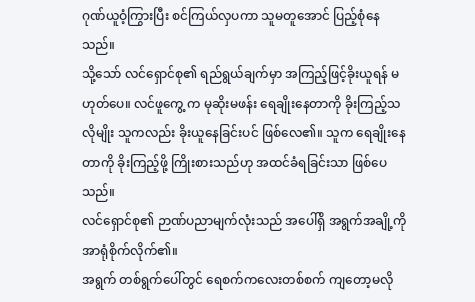ဂုဏ်ယူဝံ့ကြွားပြီး စင်ကြယ်လှပကာ သူမတူအောင် ပြည့်စုံနေသည်။
သို့သော် လင်ရှောင်စု၏ ရည်ရွယ်ချက်မှာ အကြည့်ဖြင့်ခိုးယူရန် မဟုတ်ပေ။ လင်ဖူကွေ့ က မုဆိုးမဖန်း ရေချိုးနေတာကို ခိုးကြည့်သလိုမျိုး သူကလည်း ခိုးယူနေခြင်းပင် ဖြစ်လေ၏။ သူက ရေချိုးနေတာကို ခိုးကြည့်ဖို့ ကြိုးစားသည်ဟု အထင်ခံရခြင်းသာ ဖြစ်ပေသည်။
လင်ရှောင်စု၏ ဉာဏ်ပညာမျက်လုံးသည် အပေါ်ရှိ အရွက်အချို့ကို အာရုံစိုက်လိုက်၏။
အရွက် တစ်ရွက်ပေါ်တွင် ရေစက်ကလေးတစ်စက် ကျတော့မလို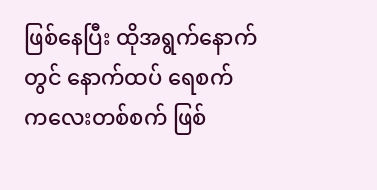ဖြစ်နေပြီး ထိုအရွက်နောက်တွင် နောက်ထပ် ရေစက် ကလေးတစ်စက် ဖြစ်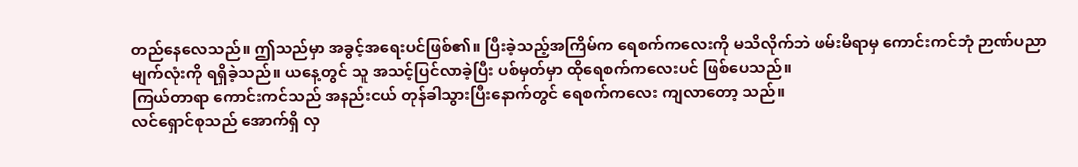တည်နေလေသည်။ ဤသည်မှာ အခွင့်အရေးပင်ဖြစ်၏။ ပြီးခဲ့သည့်အကြိမ်က ရေစက်ကလေးကို မသိလိုက်ဘဲ ဖမ်းမိရာမှ ကောင်းကင်ဘုံ ဉာဏ်ပညာမျက်လုံးကို ရရှိခဲ့သည်။ ယနေ့တွင် သူ အသင့်ပြင်လာခဲ့ပြီး ပစ်မှတ်မှာ ထိုရေစက်ကလေးပင် ဖြစ်ပေသည်။
ကြယ်တာရာ ကောင်းကင်သည် အနည်းငယ် တုန်ခါသွားပြီးနောက်တွင် ရေစက်ကလေး ကျလာတော့ သည်။
လင်ရှောင်စုသည် အောက်ရှိ လှ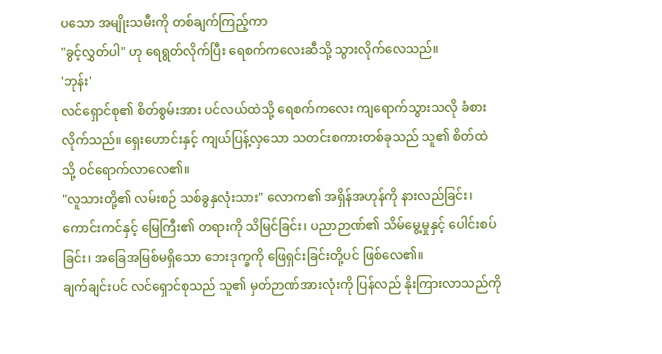ပသော အမျိုးသမီးကို တစ်ချက်ကြည့်ကာ
"ခွင့်လွှတ်ပါ" ဟု ရေရွတ်လိုက်ပြီး ရေစက်ကလေးဆီသို့ သွားလိုက်လေသည်။
'ဘုန်း'
လင်ရှောင်စု၏ စိတ်စွမ်းအား ပင်လယ်ထဲသို့ ရေစက်ကလေး ကျရောက်သွားသလို ခံစားလိုက်သည်။ ရှေးဟောင်းနှင့် ကျယ်ပြန့်လှသော သတင်းစကားတစ်ခုသည် သူ၏ စိတ်ထဲသို့ ဝင်ရောက်လာလေ၏။
"လူသားတို့၏ လမ်းစဉ် သစ်ခွနှလုံးသား" လောက၏ အရှိန်အဟုန်ကို နားလည်ခြင်း၊ ကောင်းကင်နှင့် မြေကြီး၏ တရားကို သိမြင်ခြင်း၊ ပညာဉာဏ်၏ သိမ်မွေ့မှုနှင့် ပေါင်းစပ်ခြင်း၊ အခြေအမြစ်မရှိသော ဘေးဒုက္ခကို ဖြေရှင်းခြင်းတို့ပင် ဖြစ်လေ၏။
ချက်ချင်းပင် လင်ရှောင်စုသည် သူ၏ မှတ်ဉာဏ်အားလုံးကို ပြန်လည် နိုးကြားလာသည်ကို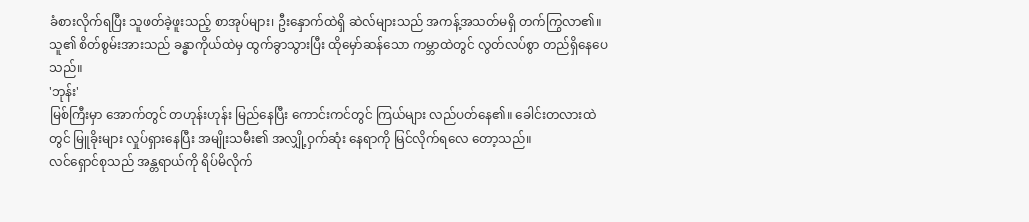ခံစားလိုက်ရပြီး သူဖတ်ခဲ့ဖူးသည့် စာအုပ်များ၊ ဦးနှောက်ထဲရှိ ဆဲလ်များသည် အကန့်အသတ်မရှိ တက်ကြွလာ၏။ သူ၏ စိတ်စွမ်းအားသည် ခန္ဓာကိုယ်ထဲမှ ထွက်ခွာသွားပြီး ထိုမှော်ဆန်သော ကမ္ဘာထဲတွင် လွတ်လပ်စွာ တည်ရှိနေပေသည်။
'ဘုန်း'
မြစ်ကြီးမှာ အောက်တွင် တဟုန်းဟုန်း မြည်နေပြီး ကောင်းကင်တွင် ကြယ်များ လည်ပတ်နေ၏။ ခေါင်းတလားထဲတွင် မြူခိုးများ လှုပ်ရှားနေပြီး အမျိုးသမီး၏ အလျှို့ဝှက်ဆုံး နေရာကို မြင်လိုက်ရလေ တော့သည်။
လင်ရှောင်စုသည် အန္တရာယ်ကို ရိပ်မိလိုက်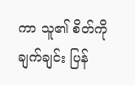ကာ သူ၏ စိတ်ကို ချက်ချင်း ပြန်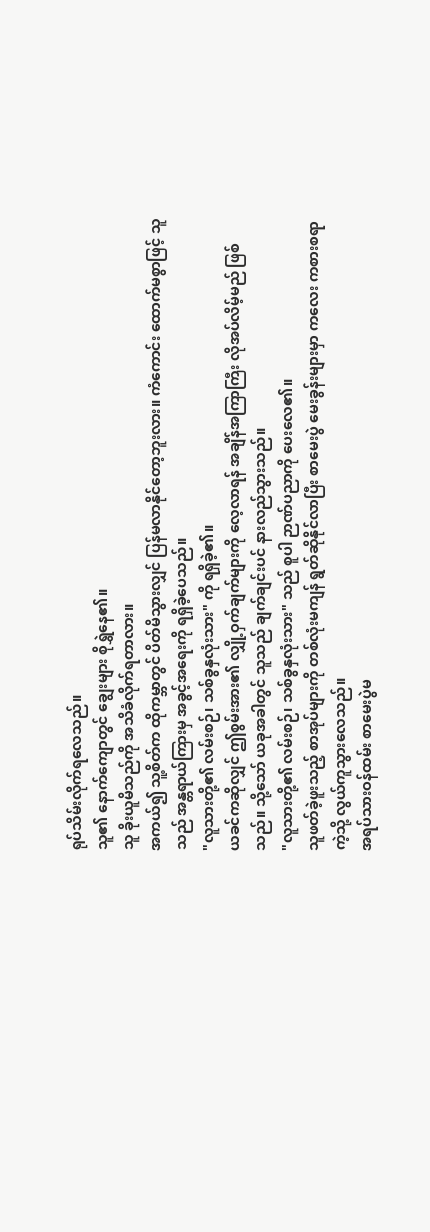ရုပ်သိမ်းလိုက်ရလေသည်။
သူ၏ နောက်ကျောတွင် ချွေးများ စိုရွှဲနေ၏။
သူ ခိုးယူမိသည်ကို အသိခံလိုက်ရတာလား။
အကယ်၍ သူ့စိတ်က ထိုကမ္ဘာတွင် ပိတ်မိသွားလျှင် ပြန်မလာနိုင်တော့ဘူးလား။ ကံကောင်း ထောက်မစွာဖြင့် သူသည် အန္တရာယ်ကြားမှ အခွင့်အရေးကို ရရှိခဲ့ပေသည်။
"လူသားတို့၏ လမ်းစဉ်၊ သစ်ခွနှလုံးသား" ကို ရရှိခဲ့၏။
ယခင်ကဆိုလျှင် ဤစွမ်းအား၏ လျှို့ဝှက်ချက်များကို လေ့လာရန် အချိန်အကြာကြီး လိုအပ်လိမ့်မည် ဖြစ်သည်။ သို့သော် ယခုအခါတွင် သူသည် ချက်ချင်းပင် နားလည်သွားသည်။
"လူသားတို့၏ လမ်းစဉ်၊ သစ်ခွနှလုံးသား" သည် စူပါ ဉာဏ်ပညာကို ပေးလေ၏။
သူဖတ်ခဲ့ဖူးသည့် စာအုပ်များကို တစ်လုံးမကျန် ရွတ်ဆိုနိုင်လာပြီး စာမေးပွဲ မေးခွန်းများမှာ ကလေး ကစားစရာ ကဲ့သို့ လွယ်ကူသွားလေသည်။
အရပ်သားဝန်ထမ်း စာမေးပွဲမ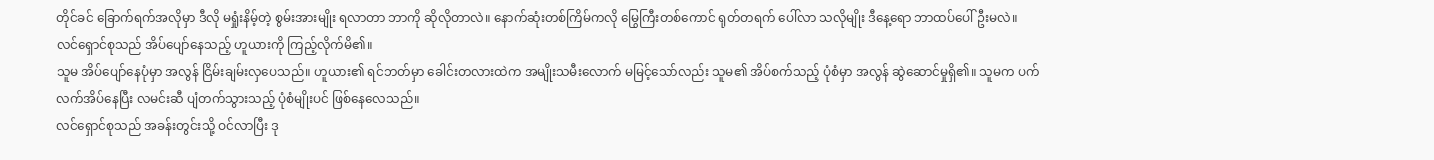တိုင်ခင် ခြောက်ရက်အလိုမှာ ဒီလို မရှုံးနိမ့်တဲ့ စွမ်းအားမျိုး ရလာတာ ဘာကို ဆိုလိုတာလဲ။ နောက်ဆုံးတစ်ကြိမ်ကလို မြွေကြီးတစ်ကောင် ရုတ်တရက် ပေါ်လာ သလိုမျိုး ဒီနေ့ရော ဘာထပ်ပေါ်ဦးမလဲ။
လင်ရှောင်စုသည် အိပ်ပျော်နေသည့် ဟူယားကို ကြည့်လိုက်မိ၏။
သူမ အိပ်ပျော်နေပုံမှာ အလွန် ငြိမ်းချမ်းလှပေသည်။ ဟူယား၏ ရင်ဘတ်မှာ ခေါင်းတလားထဲက အမျိုးသမီးလောက် မမြင့်သော်လည်း သူမ၏ အိပ်စက်သည့် ပုံစံမှာ အလွန် ဆွဲဆောင်မှုရှိ၏။ သူမက ပက်လက်အိပ်နေပြီး လမင်းဆီ ပျံတက်သွားသည့် ပုံစံမျိုးပင် ဖြစ်နေလေသည်။
လင်ရှောင်စုသည် အခန်းတွင်းသို့ ဝင်လာပြီး ဒု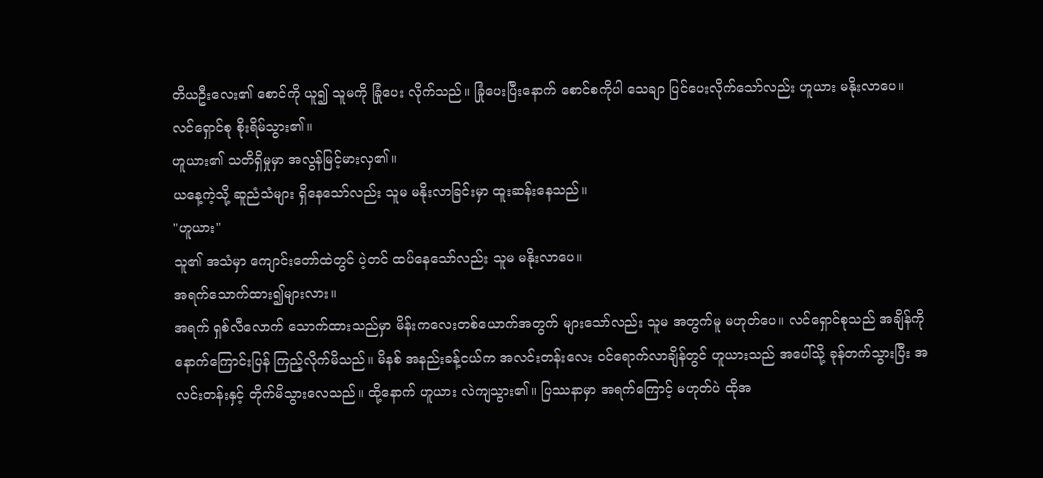တိယဦးလေး၏ စောင်ကို ယူ၍ သူမကို ခြုံပေး လိုက်သည်။ ခြုံပေးပြီးနောက် စောင်စကိုပါ သေချာ ပြင်ပေးလိုက်သော်လည်း ဟူယား မနိုးလာပေ။
လင်ရှောင်စု စိုးရိမ်သွား၏။
ဟူယား၏ သတိရှိမှုမှာ အလွန်မြင့်မားလှ၏။
ယနေ့ကဲ့သို့ ဆူညံသံများ ရှိနေသော်လည်း သူမ မနိုးလာခြင်းမှာ ထူးဆန်းနေသည်။
"ဟူယား"
သူ၏ အသံမှာ ကျောင်းတော်ထဲတွင် ပဲ့တင် ထပ်နေသော်လည်း သူမ မနိုးလာပေ။
အရက်သောက်ထား၍များလား။
အရက် ရှစ်လီလောက် သောက်ထားသည်မှာ မိန်းကလေးတစ်ယောက်အတွက် များသော်လည်း သူမ အတွက်မူ မဟုတ်ပေ။ လင်ရှောင်စုသည် အချိန်ကိုနောက်ကြောင်းပြန် ကြည့်လိုက်မိသည်။ မိနစ် အနည်းခန့်ငယ်က အလင်းတန်းလေး ဝင်ရောက်လာချိန်တွင် ဟူယားသည် အပေါ်သို့ ခုန်တက်သွားပြီး အလင်းတန်းနှင့် တိုက်မိသွားလေသည်။ ထို့နောက် ဟူယား လဲကျသွား၏။ ပြဿနာမှာ အရက်ကြောင့် မဟုတ်ပဲ ထိုအ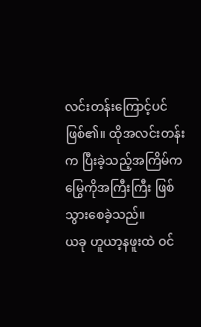လင်းတန်းကြောင့်ပင် ဖြစ်၏။ ထိုအလင်းတန်းက ပြီးခဲ့သည့်အကြိမ်က မြွေကိုအကြီးကြီး ဖြစ်သွားစေခဲ့သည်။
ယခု ဟူယာ့နဖူးထဲ ဝင်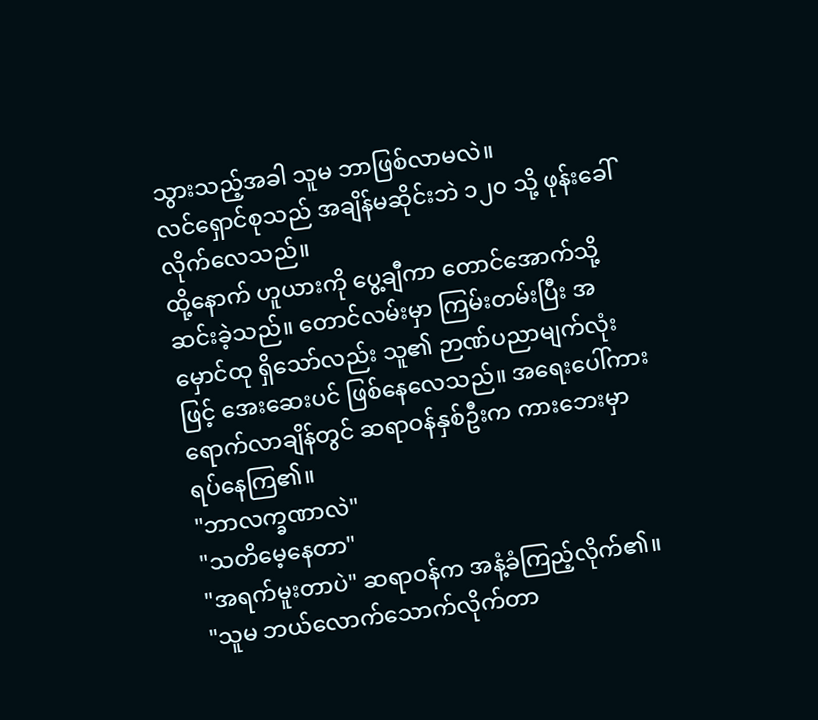သွားသည့်အခါ သူမ ဘာဖြစ်လာမလဲ။
လင်ရှောင်စုသည် အချိန်မဆိုင်းဘဲ ၁၂၀ သို့ ဖုန်းခေါ်လိုက်လေသည်။
ထို့နောက် ဟူယားကို ပွေ့ချီကာ တောင်အောက်သို့ ဆင်းခဲ့သည်။ တောင်လမ်းမှာ ကြမ်းတမ်းပြီး အမှောင်ထု ရှိသော်လည်း သူ၏ ဉာဏ်ပညာမျက်လုံးဖြင့် အေးဆေးပင် ဖြစ်နေလေသည်။ အရေးပေါ်ကား ရောက်လာချိန်တွင် ဆရာဝန်နှစ်ဦးက ကားဘေးမှာ ရပ်နေကြ၏။
"ဘာလက္ခဏာလဲ"
"သတိမေ့နေတာ"
"အရက်မူးတာပဲ" ဆရာဝန်က အနံ့ခံကြည့်လိုက်၏။
"သူမ ဘယ်လောက်သောက်လိုက်တာ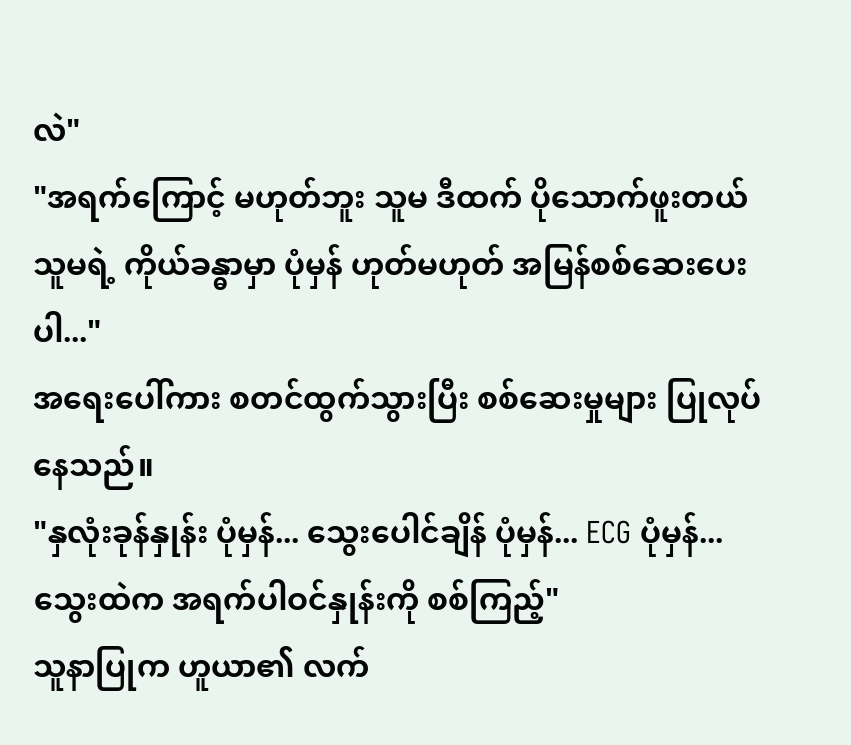လဲ"
"အရက်ကြောင့် မဟုတ်ဘူး သူမ ဒီထက် ပိုသောက်ဖူးတယ် သူမရဲ့ ကိုယ်ခန္ဓာမှာ ပုံမှန် ဟုတ်မဟုတ် အမြန်စစ်ဆေးပေးပါ..."
အရေးပေါ်ကား စတင်ထွက်သွားပြီး စစ်ဆေးမှုများ ပြုလုပ်နေသည်။
"နှလုံးခုန်နှုန်း ပုံမှန်... သွေးပေါင်ချိန် ပုံမှန်... ECG ပုံမှန်... သွေးထဲက အရက်ပါဝင်နှုန်းကို စစ်ကြည့်"
သူနာပြုက ဟူယာ၏ လက်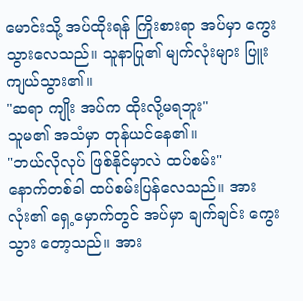မောင်းသို့ အပ်ထိုးရန် ကြိုးစားရာ အပ်မှာ ကွေးသွားလေသည်။ သူနာပြု၏ မျက်လုံးများ ပြူးကျယ်သွား၏။
"ဆရာ ကျိုး အပ်က ထိုးလို့မရဘူး"
သူမ၏ အသံမှာ တုန်ယင်နေ၏။
"ဘယ်လိုလုပ် ဖြစ်နိုင်မှာလဲ ထပ်စမ်း"
နောက်တစ်ခါ ထပ်စမ်းပြန်လေသည်။ အားလုံး၏ ရှေ့မှောက်တွင် အပ်မှာ ချက်ချင်း ကွေးသွား တော့သည်။ အား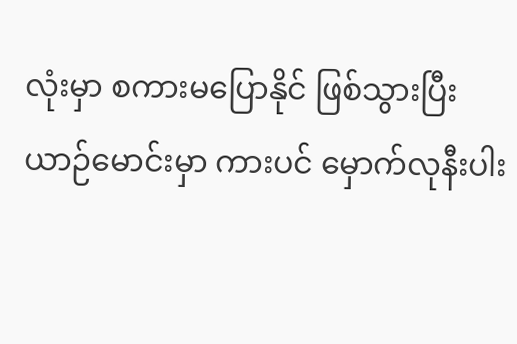လုံးမှာ စကားမပြောနိုင် ဖြစ်သွားပြီး ယာဉ်မောင်းမှာ ကားပင် မှောက်လုနီးပါး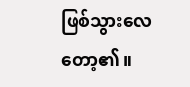ဖြစ်သွားလေတော့၏။